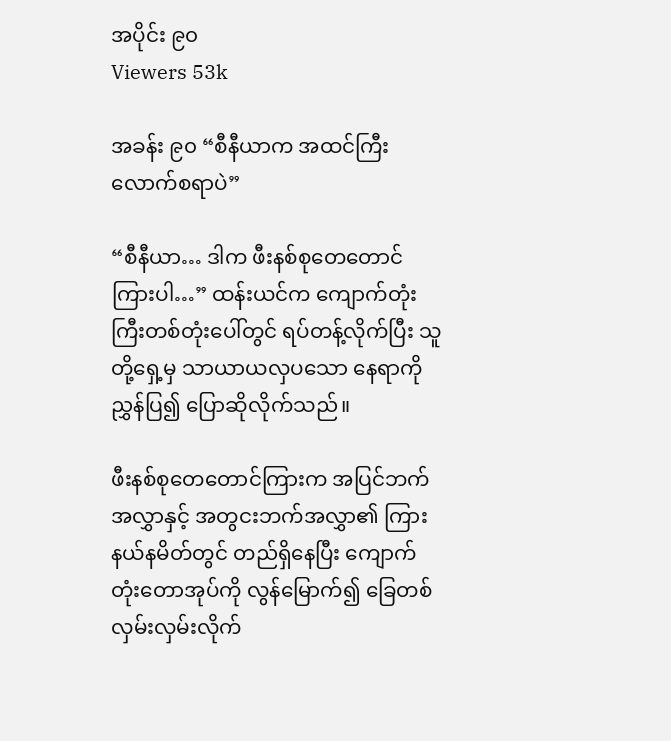အပိုင်း ၉၀
Viewers 53k

အခန်း ၉၀ “စီနီယာက အထင်ကြီးလောက်စရာပဲ”

“စီနီယာ… ဒါက ဖီးနစ်စုတေတောင်ကြားပါ…” ထန်းယင်က ကျောက်တုံးကြီးတစ်တုံးပေါ်တွင် ရပ်တန့်လိုက်ပြီး သူတို့ရှေ့မှ သာယာယလှပသော နေရာကို ညွှန်ပြ၍ ပြောဆိုလိုက်သည်။

ဖီးနစ်စုတေတောင်ကြားက အပြင်ဘက်အလွှာနှင့် အတွငးဘက်အလွှာ၏ ကြားနယ်နမိတ်တွင် တည်ရှိနေပြီး ကျောက်တုံးတောအုပ်ကို လွန်မြောက်၍ ခြေတစ်လှမ်းလှမ်းလိုက်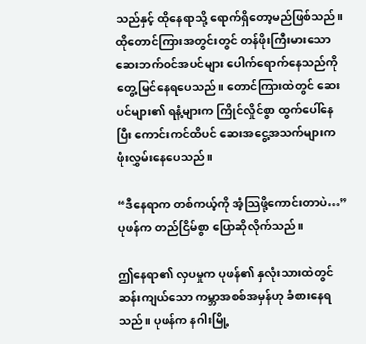သည်နှင့် ထိုနေရာသို့ ရောက်ရှိတော့မည်ဖြစ်သည်။ ထိုတောင်ကြားအတွင်းတွင် တန်ဖိုးကြီးမားသော ဆေးဘက်၀င်အပင်များ ပေါက်ရောက်နေသည်ကို တွေ့မြင်နေရပေသည်။ တောင်ကြားထဲတွင် ဆေးပင်များ၏ ရနံ့များက ကြိုင်လှိုင်စွာ ထွက်ပေါ်နေပြီး ကောင်းကင်ထိပင် ဆေးအငွေ့အသက်များက ဖုံးလွှမ်းနေပေသည်။

“ဒီနေရာက တစ်ကယ့်ကို အံ့သြဖို့ကောင်းတာပဲ…” ပုဖန်က တည်ငြိမ်စွာ ပြောဆိုလိုက်သည်။

ဤနေရာ၏ လှပမှုက ပုဖန်၏ နှလုံးသားထဲတွင် ဆန်းကျယ်သော ကမ္ဘာအစစ်အမှန်ဟု ခံစားနေရသည်။ ပုဖန်က နဂါးမြို့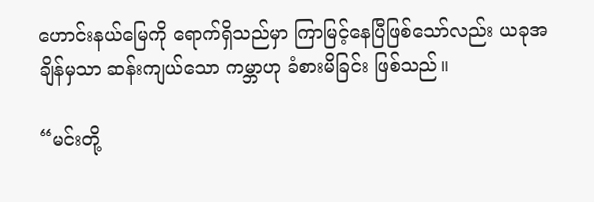ဟောင်းနယ်မြေကို ရောက်ရှိသည်မှာ ကြာမြင့်နေပြီဖြစ်သော်လည်း ယခုအချိန်မှသာ ဆန်းကျယ်သော ကမ္ဘာဟု ခံစားမိခြင်း ဖြစ်သည်။

“မင်းတို့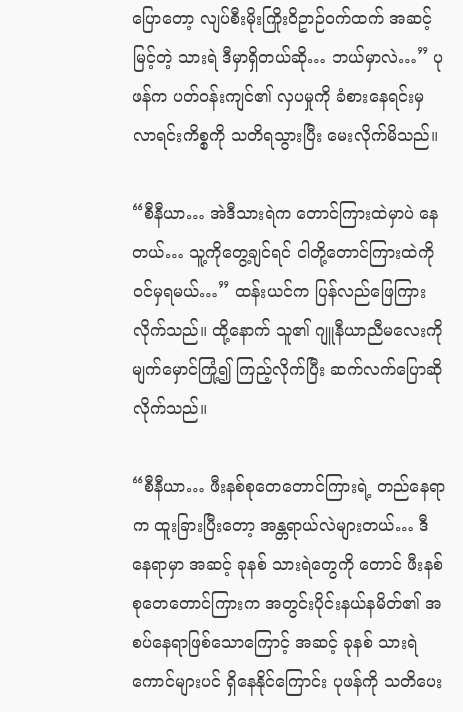ပြောတော့ လျပ်စီးမိုးကြိုးဝိဥာဉ်၀က်ထက် အဆင့်မြင့်တဲ့ သားရဲ ဒီမှာရှိတယ်ဆို… ဘယ်မှာလဲ…” ပုဖန်က ပတ်၀န်းကျင်၏ လှပမှုကို ခံစားနေရင်းမှ လာရင်းကိစ္စကို သတိရသွားပြီး မေးလိုက်မိသည်။

“စီနီယာ… အဲဒီသားရဲက တောင်ကြားထဲမှာပဲ နေတယ်… သူ့ကိုတွေ့ချင်ရင် ငါတို့တောင်ကြားထဲကို ၀င်မှရမယ်…” ထန်းယင်က ပြန်လည်ဖြေကြားလိုက်သည်။ ထို့နောက် သူ၏ ဂျူနီယာညီမလေးကို မျက်မှောင်ကြုံ့၍ ကြည့်လိုက်ပြီး ဆက်လက်ပြောဆိုလိုက်သည်။

“စီနီယာ… ဖီးနစ်စုတေတောင်ကြားရဲ့ တည်နေရာက ထူးခြားပြီးတော့ အန္တရာယ်လဲများတယ်… ဒီနေရာမှာ အဆင့် ခုနစ် သားရဲတွေကို တောင် ဖီးနစ်စုတေတောင်ကြားက အတွင်းပိုင်းနယ်နမိတ်၏ အစပ်နေရာဖြစ်သောကြောင့် အဆင့် ခုနစ် သားရဲကောင်များပင် ရှိနေနိုင်ကြောင်း ပုဖန်ကို သတိပေး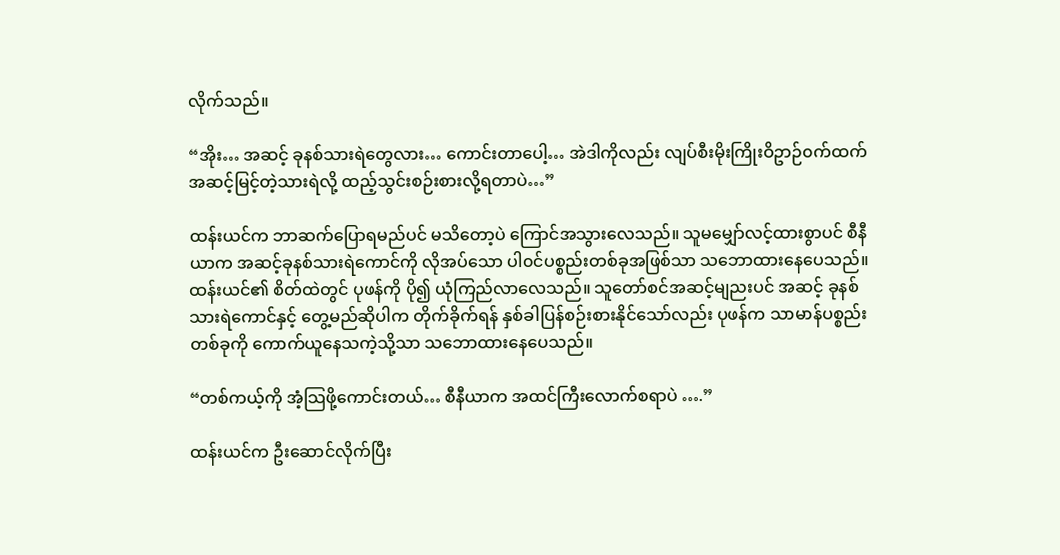လိုက်သည်။

“အိုး… အဆင့် ခုနစ်သားရဲတွေလား… ကောင်းတာပေါ့… အဲဒါကိုလည်း လျပ်စီးမိုးကြိုးဝိဥာဉ်၀က်ထက် အဆင့်မြင့်တဲ့သားရဲလို့ ထည့်သွင်းစဉ်းစားလို့ရတာပဲ…”

ထန်းယင်က ဘာဆက်ပြောရမည်ပင် မသိတော့ပဲ ကြောင်အသွားလေသည်။ သူမမျှော်လင့်ထားစွာပင် စီနီယာက အဆင့်ခုနစ်သားရဲကောင်ကို လိုအပ်သော ပါ၀င်ပစ္စည်းတစ်ခုအဖြစ်သာ သဘောထားနေပေသည်။ ထန်းယင်၏ စိတ်ထဲတွင် ပုဖန်ကို ပို၍ ယုံကြည်လာလေသည်။ သူတော်စင်အဆင့်မျညးပင် အဆင့် ခုနစ်သားရဲကောင်နှင့် တွေ့မည်ဆိုပါက တိုက်ခိုက်ရန် နှစ်ခါပြန်စဉ်းစားနိုင်သော်လည်း ပုဖန်က သာမာန်ပစ္စည်းတစ်ခုကို ကောက်ယူနေသကဲ့သို့သာ သဘောထားနေပေသည်။

“တစ်ကယ့်ကို အံ့သြဖို့ကောင်းတယ်… စီနီယာက အထင်ကြီးလောက်စရာပဲ ….”

ထန်းယင်က ဦးဆောင်လိုက်ပြီး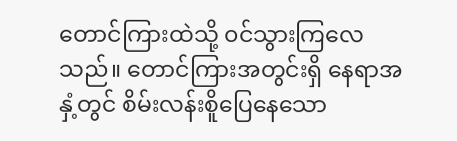တောင်ကြားထဲသို့ ၀င်သွားကြလေသည်။ တောင်ကြားအတွင်းရှိ နေရာအနှံ့တွင် စိမ်းလန်းစိူပြေနေသော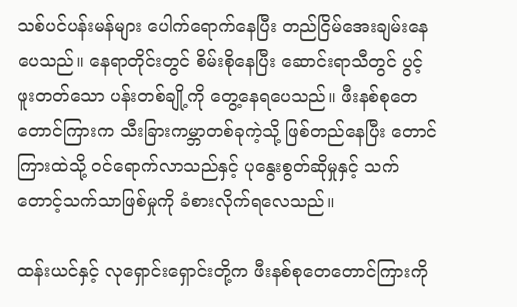သစ်ပင်ပန်းမန်များ ပေါက်ရောက်နေပြီး တည်ငြိမ်အေးချမ်းနေပေသည်။ နေရာတိုင်းတွင် စိမ်းစိုနေပြီး ဆောင်းရာသီတွင် ပွင့်ဖူးတတ်သော ပန်းတစ်ချို့ကို တွေ့နေရပေသည်။ ဖီးနစ်စုတေတောင်ကြားက သီးခြားကမ္ဘာတစ်ခုကဲ့သို့ ဖြစ်တည်နေပြီး တောင်ကြားထဲသို့ ၀င်ရောက်လာသည်နှင့် ပုနွေးစွတ်ဆိုမှုနှင့် သက်တောင့်သက်သာဖြစ်မှုကို ခံစားလိုက်ရလေသည်။

ထန်းယင်နှင့် လုရှောင်းရှောင်းတို့က ဖီးနစ်စုတေတောင်ကြားကို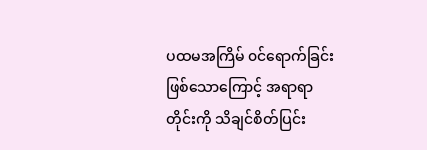ပထမအကြိမ် ၀င်ရောက်ခြင်းဖြစ်သောကြောင့် အရာရာတိုင်းကို သိချင်စိတ်ပြင်း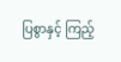ပြစွာနှင့် ကြည့်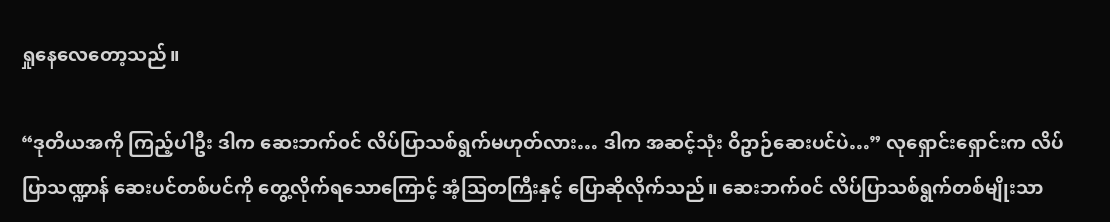ရှုနေလေတော့သည်။

“ဒုတိယအကို ကြည့်ပါဦး ဒါက ဆေးဘက်၀င် လိပ်ပြာသစ်ရွက်မဟုတ်လား… ဒါက အဆင့်သုံး ဝိဥာဉ်ဆေးပင်ပဲ…” လုရှောင်းရှောင်းက လိပ်ပြာသဏ္ဍာန် ဆေးပင်တစ်ပင်ကို တွေ့လိုက်ရသောကြောင့် အံ့သြတကြီးနှင့် ပြောဆိုလိုက်သည်။ ဆေးဘက်၀င် လိပ်ပြာသစ်ရွက်တစ်မျိုးသာ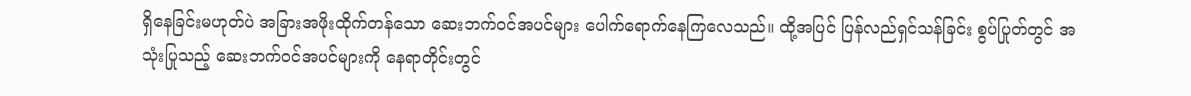ရှိနေခြင်းမဟုတ်ပဲ အခြားအဖိုးထိုက်တန်သော ဆေးဘက်၀င်အပင်များ ပေါက်ရောက်နေကြလေသည်။ ထို့အပြင် ပြန်လည်ရှင်သန်ခြင်း စွပ်ပြုတ်တွင် အသုံးပြုသည့် ဆေးဘက်၀င်အပင်များကို နေရာတိုင်းတွင်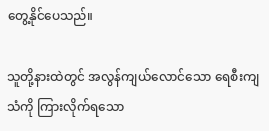တွေ့နိုင်ပေသည်။

သူတို့နားထဲတွင် အလွန်ကျယ်လောင်သော ရေစီးကျသံကို ကြားလိုက်ရသော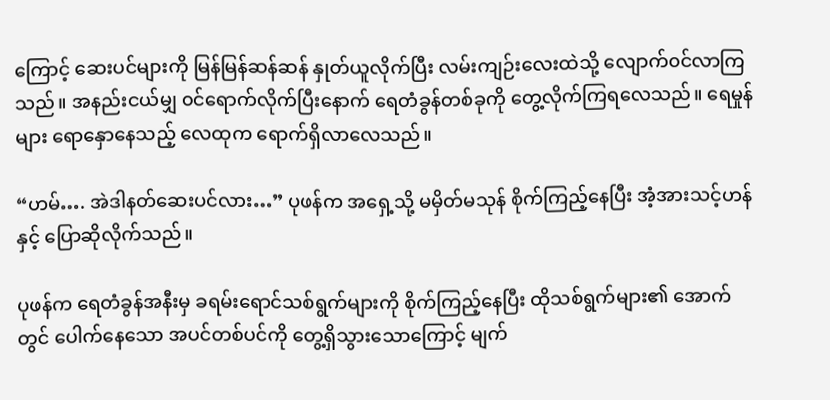ကြောင့် ဆေးပင်များကို မြန်မြန်ဆန်ဆန် နှုတ်ယူလိုက်ပြီး လမ်းကျဉ်းလေးထဲသို့ လျောက်၀င်လာကြသည်။ အနည်းငယ်မျှ ၀င်ရောက်လိုက်ပြီးနောက် ရေတံခွန်တစ်ခုကို တွေ့လိုက်ကြရလေသည်။ ရေမှုန်များ ရောနှောနေသည့် လေထုက ရောက်ရှိလာလေသည်။

“ဟမ်…. အဲဒါနတ်ဆေးပင်လား…” ပုဖန်က အရှေ့သို့ မမှိတ်မသုန် စိုက်ကြည့်နေပြီး အံ့အားသင့်ဟန်နှင့် ပြောဆိုလိုက်သည်။

ပုဖန်က ရေတံခွန်အနီးမှ ခရမ်းရောင်သစ်ရွက်များကို စိုက်ကြည့်နေပြီး ထိုသစ်ရွက်များ၏ အောက်တွင် ပေါက်နေသော အပင်တစ်ပင်ကို တွေ့ရှိသွားသောကြောင့် မျက်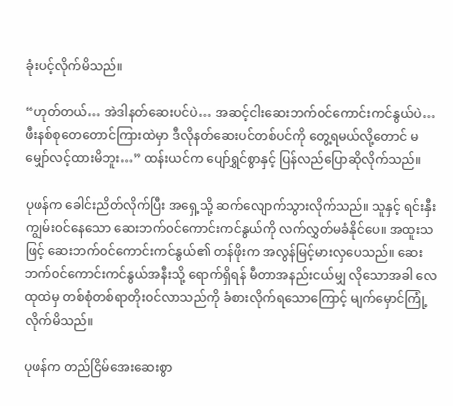ခုံးပင့်လိုက်မိသည်။

“ဟုတ်တယ်… အဲဒါနတ်ဆေးပင်ပဲ… အဆင့်ငါးဆေးဘက်၀င်ကောင်းကင်နွယ်ပဲ… ဖီးနစ်စုတေတောင်ကြားထဲမှာ ဒီလိုနတ်ဆေးပင်တစ်ပင်ကို တွေ့ရမယ်လို့တောင် မမျှော်လင့်ထားမိဘူး…” ထန်းယင်က ပျော်ရွှင်စွာနှင့် ပြန်လည်ပြောဆိုလိုက်သည်။

ပုဖန်က ခေါင်းညိတ်လိုက်ပြီး အရှေ့သို့ ဆက်လျောက်သွားလိုက်သည်။ သူနှင့် ရင်းနှီးကျွမ်း၀င်နေသော ဆေးဘက်၀င်ကောင်းကင်နွယ်ကို လက်လွှတ်မခံနိုင်ပေ။ အထူးသဖြင့် ဆေးဘက်၀င်ကောင်းကင်နွယ်၏ တန်ဖိုးက အလွန်မြင့်မားလှပေသည်။ ဆေးဘက်၀င်ကောင်းကင်နွယ်အနီးသို့ ရောက်ရှိရန် မီတာအနည်းငယ်မျှ လိုသောအခါ လေထုထဲမှ တစ်စုံတစ်ရာတိုး၀င်လာသည်ကို ခံစားလိုက်ရသောကြောင့် မျက်မှောင်ကြုံ့လိုက်မိသည်။

ပုဖန်က တည်ငြိမ်အေးဆေးစွာ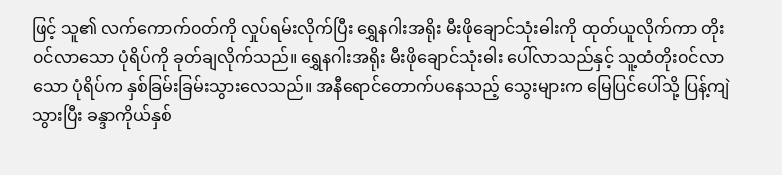ဖြင့် သူ၏ လက်ကောက်၀တ်ကို လှုပ်ရမ်းလိုက်ပြီး ရွှေနဂါးအရိုး မီးဖိုချောင်သုံးဓါးကို ထုတ်ယူလိုက်ကာ တိုး၀င်လာသော ပုံရိပ်ကို ခုတ်ချလိုက်သည်။ ရွှေနဂါးအရိုး မီးဖိုချောင်သုံးဓါး ပေါ်လာသည်နှင့် သူ့ထံတိုး၀င်လာသော ပုံရိပ်က နှစ်ခြမ်းခြမ်းသွားလေသည်။ အနီရောင်တောက်ပနေသည့် သွေးများက မြေပြင်ပေါ်သို့ ပြန့်ကျဲသွားပြီး ခန္ဒာကိုယ်နှစ်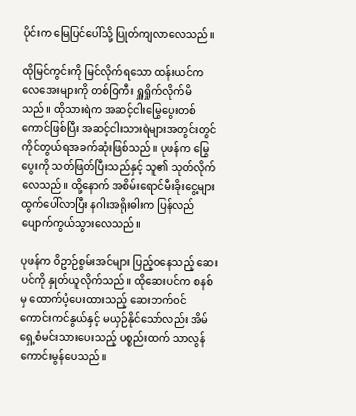ပိုင်းက မြေပြင်ပေါ်သို့ ပြုတ်ကျလာလေသည်။

ထိုမြင်ကွင်းကို မြင်လိုက်ရသော ထန်းယင်ကလေအေးများကို တစ်ဝြကီး ရှူရှိုက်လိုက်မိသည်။ ထိုသားရဲက အဆင့်ငါးမြွေပွေးတစ်ကောင်ဖြစ်ပြီး အဆင့်ငါးသားရဲများအတွင်းတွင် ကိုင်တွယ်ရအခက်ဆုံးဖြစ်သည်။ ပုဖန်က မြွေပွေးကို သတ်ဖြတ်ပြီးသည်နှင့် သူ၏ သုတ်လိုက်လေသည်။ ထို့နောက် အစိမ်းရောင်မီးခိုးငွေ့များ ထွက်ပေါ်လာပြီး နဂါးအရိုးဓါးက ပြန်လည်ပျောက်ကွယ်သွားလေသည်။

ပုဖန်က ဝိဥာဉ်စွမ်းအင်များ ပြည့်ဝနေသည့် ဆေးပင်ကို နှုတ်ယူလိုက်သည်။ ထိုဆေးပင်က စနစ်မှ ထောက်ပံ့ပေးထားသည့် ဆေးဘက်၀င်ကောင်းကင်နွယ်နှင့် မယှဉ်နိုင်သော်လည်း အိမ်ရှေ့စံမင်းသားပေးသည့် ပစ္စည်းထက် သာလွန်ကောင်းမွန်ပေသည်။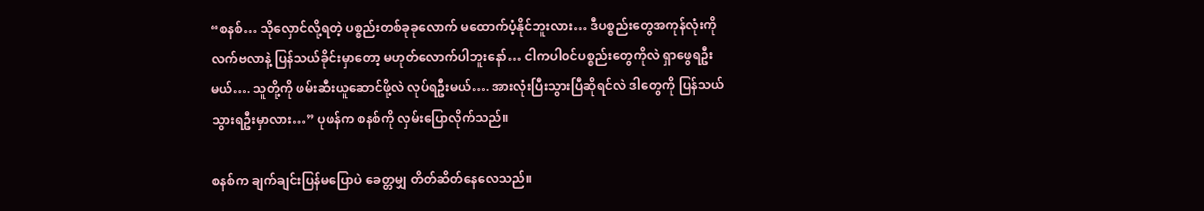“စနစ်… သိုလှောင်လို့ရတဲ့ ပစ္စည်းတစ်ခုခုလောက် မထောက်ပံ့နိုင်ဘူးလား… ဒီပစ္စည်းတွေအကုန်လုံးကို လက်ဗလာနဲ့ ပြန်သယ်ခိုင်းမှာတော့ မဟုတ်လောက်ပါဘူးနော်… ငါကပါ၀င်ပစ္စည်းတွေကိုလဲ ရှာဖွေရဦးမယ်…. သူတို့ကို ဖမ်းဆီးယူဆောင်ဖို့လဲ လုပ်ရဦးမယ်…. အားလုံးပြီးသွားပြီဆိုရင်လဲ ဒါတွေကို ပြန်သယ်သွားရဦးမှာလား…” ပုဖန်က စနစ်ကို လှမ်းပြောလိုက်သည်။

စနစ်က ချက်ချင်းပြန်မပြောပဲ ခေတ္တမျှ တိတ်ဆိတ်နေလေသည်။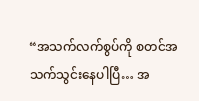“အသက်လက်စွပ်ကို စတင်အသက်သွင်းနေပါပြီ… အ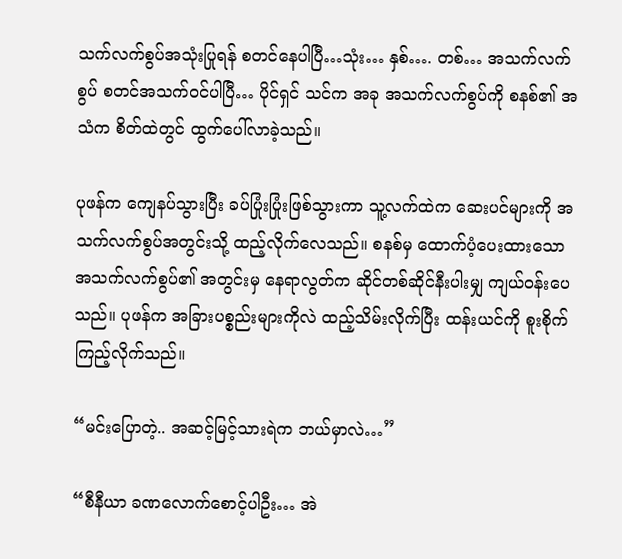သက်လက်စွပ်အသုံးပြုရန် စတင်နေပါပြီ…သုံး… နှစ်…. တစ်… အသက်လက်စွပ် စတင်အသက်၀င်ပါပြီ… ပိုင်ရှင် သင်က အခု အသက်လက်စွပ်ကို စနစ်၏ အသံက စိတ်ထဲတွင် ထွက်ပေါ်လာခဲ့သည်။

ပုဖန်က ကျေနပ်သွားပြီး ခပ်ပြုံးပြုံးဖြစ်သွားကာ သူ့လက်ထဲက ဆေးပင်များကို အသက်လက်စွပ်အတွင်းသို့ ထည့်လိုက်လေသည်။ စနစ်မှ ထောက်ပံ့ပေးထားသော အသက်လက်စွပ်၏ အတွင်းမှ နေရာလွတ်က ဆိုင်တစ်ဆိုင်နီးပါးမျှ ကျယ်၀န်းပေသည်။ ပုဖန်က အခြားပစ္စည်းများကိုလဲ ထည့်သိမ်းလိုက်ပြီး ထန်းယင်ကို စူးစိုက်ကြည့်လိုက်သည်။

“မင်းပြောတဲ့.. အဆင့်မြင့်သားရဲက ဘယ်မှာလဲ…”

“စီနီယာ ခဏလောက်စောင့်ပါဦး… အဲ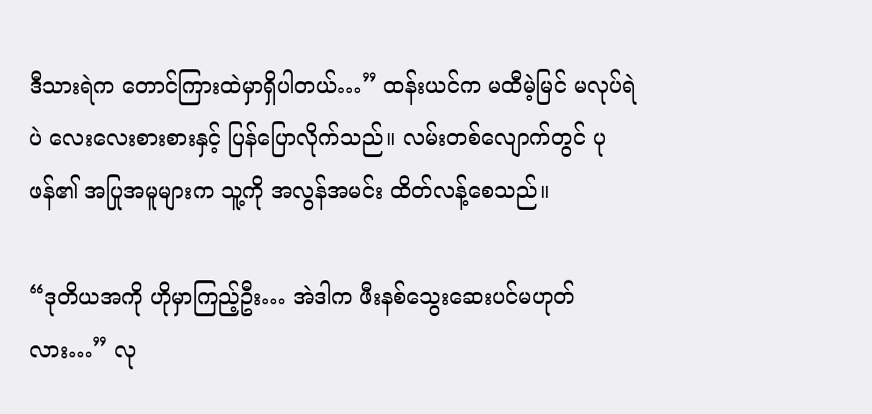ဒီသားရဲက တောင်ကြားထဲမှာရှိပါတယ်…” ထန်းယင်က မထီမဲ့မြင် မလုပ်ရဲပဲ လေးလေးစားစားနှင့် ပြန်ပြောလိုက်သည်။ လမ်းတစ်လျောက်တွင် ပုဖန်၏ အပြုအမူများက သူ့ကို အလွန်အမင်း ထိတ်လန့်စေသည်။

“ဒုတိယအကို ဟိုမှာကြည့်ဦး… အဲဒါက ဖီးနစ်သွေးဆေးပင်မဟုတ်လား…” လု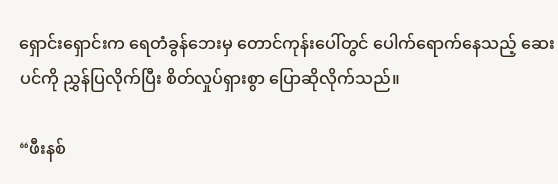ရှောင်းရှောင်းက ရေတံခွန်ဘေးမှ တောင်ကုန်းပေါ်တွင် ပေါက်ရောက်နေသည့် ဆေးပင်ကို ညွှန်ပြလိုက်ပြီး စိတ်လှုပ်ရှားစွာ ပြောဆိုလိုက်သည်။

“ဖီးနစ်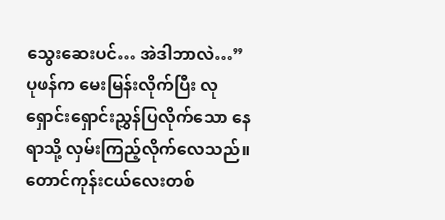သွေးဆေးပင်… အဲဒါဘာလဲ…” ပုဖန်က မေးမြန်းလိုက်ပြီး လုရှောင်းရှောင်းညွှန်ပြလိုက်သော နေရာသို့ လှမ်းကြည့်လိုက်လေသည်။ တောင်ကုန်းငယ်လေးတစ်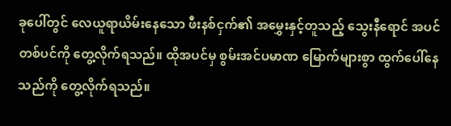ခုပေါ်တွင် လေယူရာယိမ်းနေသော ဖီးနစ်ငှက်၏ အမွှေးနှင့်တူသည့် သွေးနီရောင် အပင်တစ်ပင်ကို တွေ့လိုက်ရသည်။ ထိုအပင်မှ စွမ်းအင်ပမာဏ မြောက်များစွာ ထွက်ပေါ်နေသည်ကို တွေ့လိုက်ရသည်။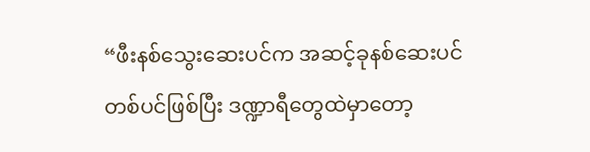“ဖီးနစ်သွေးဆေးပင်က အဆင့်ခုနစ်ဆေးပင် တစ်ပင်ဖြစ်ပြီး ဒဏ္ဍာရီတွေထဲမှာတော့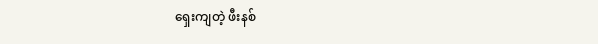ရှေးကျတဲ့ ဖီးနစ်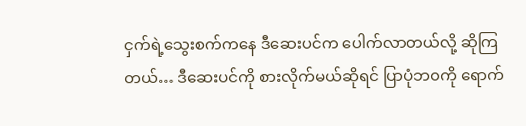ငှက်ရဲ့သွေးစက်ကနေ ဒီဆေးပင်က ပေါက်လာတယ်လို့ ဆိုကြတယ်… ဒီဆေးပင်ကို စားလိုက်မယ်ဆိုရင် ပြာပုံဘ၀ကို ရောက်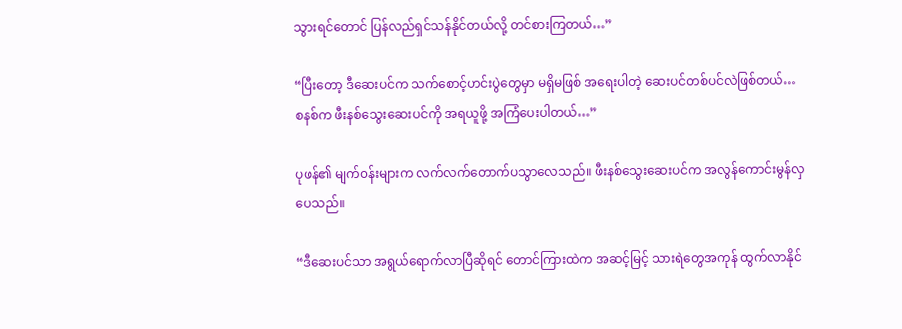သွားရင်တောင် ပြန်လည်ရှင်သန်နိုင်တယ်လို့ တင်စားကြတယ်…”

“ပြီးတော့ ဒီဆေးပင်က သက်စောင့်ဟင်းပွဲတွေမှာ မရှိမဖြစ် အရေးပါတဲ့ ဆေးပင်တစ်ပင်လဲဖြစ်တယ်… စနစ်က ဖီးနစ်သွေးဆေးပင်ကို အရယူဖို့ အကြံပေးပါတယ်…”

ပုဖန်၏ မျက်၀န်းများက လက်လက်တောက်ပသွာလေသည်။ ဖီးနစ်သွေးဆေးပင်က အလွန်ကောင်းမွန်လှပေသည်။

“ဒီဆေးပင်သာ အရွယ်ရောက်လာပြီဆိုရင် တောင်ကြားထဲက အဆင့်မြင့် သားရဲတွေအကုန် ထွက်လာနိုင်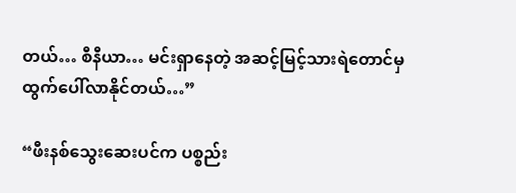တယ်… စီနီယာ… မင်းရှာနေတဲ့ အဆင့်မြင့်သားရဲတောင်မှ ထွက်ပေါ်လာနိုင်တယ်…”

“ဖီးနစ်သွေးဆေးပင်က ပစ္စည်း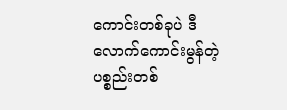ကောင်းတစ်ခုပဲ ဒီလောက်ကောင်းမွန်တဲ့ ပစ္စည်းတစ်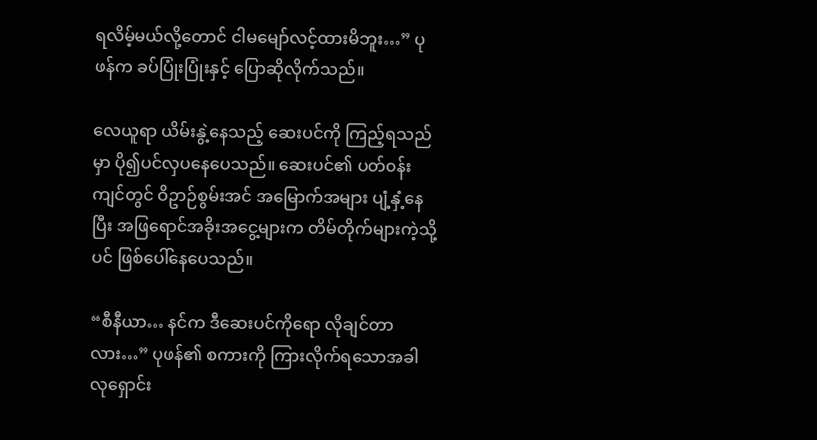ရလိမ့်မယ်လို့တောင် ငါမမျော်လင့်ထားမိဘူး…” ပုဖန်က ခပ်ပြုံးပြုံးနှင့် ပြောဆိုလိုက်သည်။

လေယူရာ ယိမ်းနွဲ့နေသည့် ဆေးပင်ကို ကြည့်ရသည်မှာ ပို၍ပင်လှပနေပေသည်။ ဆေးပင်၏ ပတ်၀န်းကျင်တွင် ဝိဥာဉ်စွမ်းအင် အမြောက်အများ ပျံ့နှံ့နေပြီး အဖြရောင်အခိုးအငွေ့များက တိမ်တိုက်များကဲ့သို့ပင် ဖြစ်ပေါ်နေပေသည်။

“စီနီယာ… နင်က ဒီဆေးပင်ကိုရော လိုချင်တာလား…” ပုဖန်၏ စကားကို ကြားလိုက်ရသောအခါ လုရှောင်း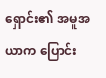ရှောင်း၏ အမူအယာက ပြောင်း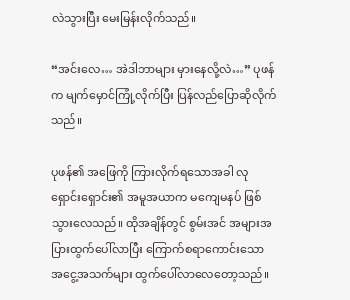လဲသွားပြီး မေးမြန်းလိုက်သည်။

“အင်းလေ… အဲဒါဘာများ မှားနေလို့လဲ…” ပုဖန်က မျက်မှောင်ကြုံ့လိုက်ပြီး ပြန်လည်ပြောဆိုလိုက်သည်။

ပုဖန်၏ အဖြေကို ကြားလိုက်ရသောအခါ လုရှောင်းရှောင်း၏ အမူအယာက မကျေမနပ် ဖြစ်သွားလေသည်။ ထိုအချိန်တွင် စွမ်းအင် အများအပြားထွက်ပေါ်လာပြီး ကြောက်စရာကောင်းသော အငွေ့အသက်များ ထွက်ပေါ်လာလေတော့သည်။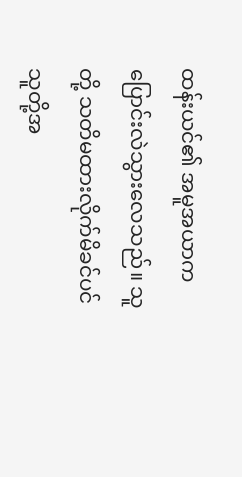ထန်းယင်၏ အမူအယာက ပြောင်းလဲသွားလေသည်။ သူတို့ သတိမထားလိုက်မိခင်ပင် သူတို့အ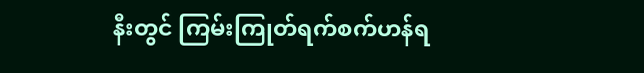နီးတွင် ကြမ်းကြုတ်ရက်စက်ဟန်ရ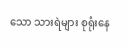သော သားရဲများ စုရုံးနေ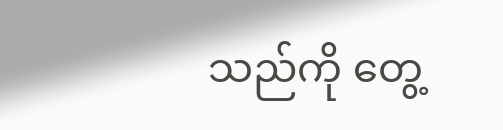သည်ကို တွေ့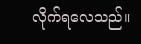လိုက်ရလေသည်။